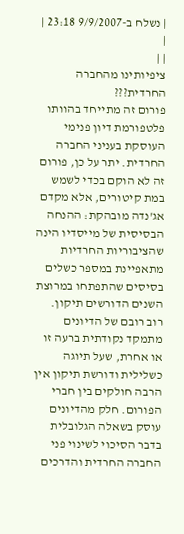| נשלח ב-9/9/2007 23:18 |
|
| |
ציפיותינו מהחברה החרדית???
פורום זה מתייחד בהוותו פלטפורמת דיון פנימי העוסקת בעניני החברה החרדית. יתר על כן, פורום זה לא הוקם בכדי לשמש במת קיטורים, אלא מקדם אג'נדה מובהקת: ההנחה הבסיסית של מייסדיו הינה שהציבוריות החרדיות מתאפיינת במספר כשלים בסיסים שהתפתחו במרוצת השנים הדורשים תיקון.
רוב רובם של הדיונים מתמקד נקודתית ברעה זו או אחרת, שעל תיוגה כשלילית ודורשת תיקון אין הרבה חולקים בין חברי הפורום. חלק מהדיונים עוסק בשאלה הגלובלית בדבר הסיכוי לשינוי פני החברה החרדית והדרכים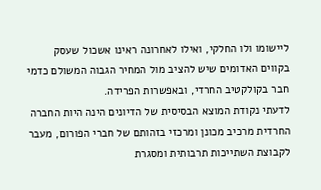ליישומו ולו החלקי, ואילו לאחרונה ראינו אשכול שעסק בקווים האדומים שיש להציב מול המחיר הגבוה המשולם כדמי חבר בקולקטיב החרדי, ובאפשרות הפרידה.
לדעתי נקודת המוצא הבסיסית של הדיונים הינה היות החברה החרדית מרכיב מכונן ומרכזי בזהותם של חברי הפורום, מעבר לקבוצת השתייכות תרבותית ומסגרת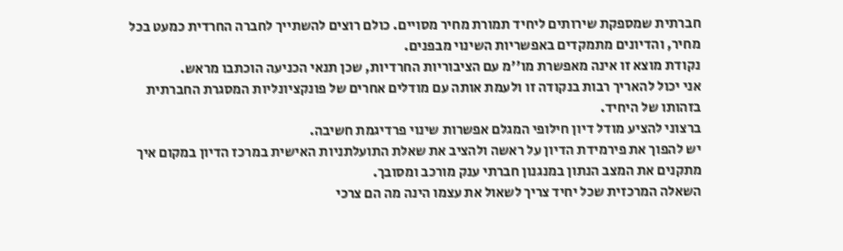חברתית שמספקת שירותים ליחיד תמורת מחיר מסויים. כולם רוצים להשתייך לחברה החרדית כמעט בכל מחיר, והדיונים מתמקדים באפשריות השינוי מבפנים.
נקודת מוצא זו אינה מאפשרת מו''מ עם הציבוריות החרדיות, שכן תנאי הכניעה הוכתבו מראש.
אני יכול להאריך רבות בנקודה זו ולעמת אותה עם מודלים אחרים של פונקציונליות המסגרת החברתית בזהותו של היחיד.
ברצוני להציע מודל דיון חילופי המגלם אפשרות שינוי פרדיגמת חשיבה.
יש להפוך את פירמידת הדיון על ראשה ולהציב את שאלת התועלתניות האישית במרכז הדיון במקום איך מתקנים את המצב הנתון במנגנון חברתי ענק מורכב ומסובך.
השאלה המרכזית שכל יחיד צריך לשאול את עצמו הינה מה הם צרכי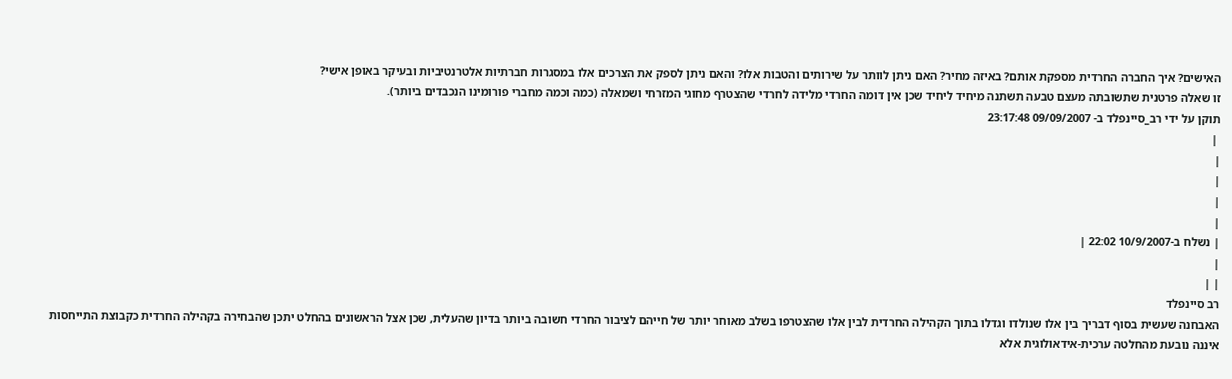האישים? איך החברה החרדית מספקת אותם? באיזה מחיר? האם ניתן לוותר על שירותים והטבות אלו? והאם ניתן לספק את הצרכים אלו במסגרות חברתיות אלטרנטיביות ובעיקר באופן אישי?
זו שאלה פרטנית שתשובתה מעצם טבעה תשתנה מיחיד ליחיד שכן אין דומה החרדי מלידה לחרדי שהצטרף מחוגי המזרחי ושמאלה (כמה וכמה מחברי פורומינו הנכבדים ביותר).
תוקן על ידי רב_סיינפלד ב- 09/09/2007 23:17:48
 |
|
|
|
|
| נשלח ב-10/9/2007 22:02 |
|
| |
רב סיינפלד
האבחנה שעשית בסוף דבריך בין אלו שנולדו וגדלו בתוך הקהילה החרדית לבין אלו שהצטרפו בשלב מאוחר יותר של חייהם לציבור החרדי חשובה ביותר בדיון שהעלית, שכן אצל הראשונים בהחלט יתכן שהבחירה בקהילה החרדית כקבוצת התייחסות איננה נובעת מהחלטה ערכית-אידאולוגית אלא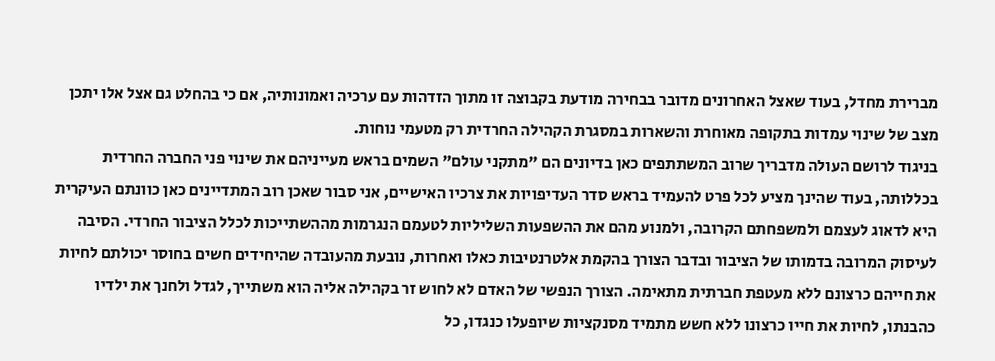מברירת מחדל, בעוד שאצל האחרונים מדובר בבחירה מודעת בקבוצה זו מתוך הזדהות עם ערכיה ואמונותיה, אם כי בהחלט גם אצל אלו יתכן מצב של שינוי עמדות בתקופה מאוחרת והשארות במסגרת הקהילה החרדית רק מטעמי נוחות.
בניגוד לרושם העולה מדבריך שרוב המשתתפים כאן בדיונים הם "מתקני עולם" השמים בראש מעייניהם את שינוי פני החברה החרדית בכללותה, בעוד שהינך מציע לכל פרט להעמיד בראש סדר העדיפויות את צרכיו האישיים, אני סבור שאכן רוב המתדיינים כאן כוונתם העיקרית היא לדאוג לעצמם ולמשפחתם הקרובה, ולמנוע מהם את ההשפעות השליליות לטעמם הנגרמות מההשתייכות לכלל הציבור החרדי. הסיבה לעיסוק המרובה בדמותו של הציבור ובדבר הצורך בהקמת אלטרנטיבות כאלו ואחרות, נובעת מהעובדה שהיחידים חשים בחוסר יכולתם לחיות את חייהם כרצונם ללא מעטפת חברתית מתאימה. הצורך הנפשי של האדם לא לחוש זר בקהילה אליה הוא משתייך, לגדל ולחנך את ילדיו כהבנתו, לחיות את חייו כרצונו ללא חשש מתמיד מסנקציות שיופעלו כנגדו, כל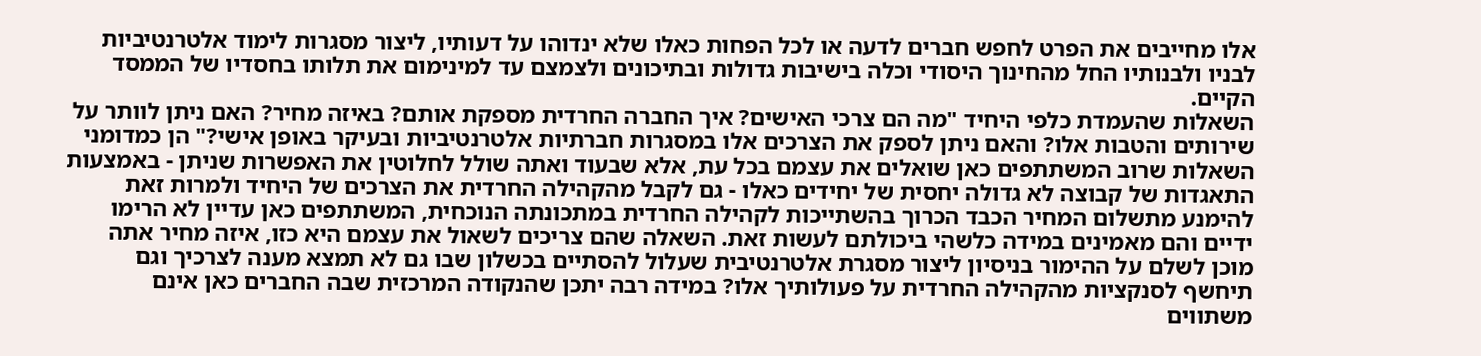אלו מחייבים את הפרט לחפש חברים לדעה או לכל הפחות כאלו שלא ינדוהו על דעותיו, ליצור מסגרות לימוד אלטרנטיביות לבניו ולבנותיו החל מהחינוך היסודי וכלה בישיבות גדולות ובתיכונים ולצמצם עד למינימום את תלותו בחסדיו של הממסד הקיים.
השאלות שהעמדת כלפי היחיד "מה הם צרכי האישים? איך החברה החרדית מספקת אותם? באיזה מחיר? האם ניתן לוותר על שירותים והטבות אלו? והאם ניתן לספק את הצרכים אלו במסגרות חברתיות אלטרנטיביות ובעיקר באופן אישי?" הן כמדומני השאלות שרוב המשתתפים כאן שואלים את עצמם בכל עת, אלא שבעוד ואתה שולל לחלוטין את האפשרות שניתן - באמצעות התאגדות של קבוצה לא גדולה יחסית של יחידים כאלו - גם לקבל מהקהילה החרדית את הצרכים של היחיד ולמרות זאת להימנע מתשלום המחיר הכבד הכרוך בהשתייכות לקהילה החרדית במתכונתה הנוכחית, המשתתפים כאן עדיין לא הרימו ידיים והם מאמינים במידה כלשהי ביכולתם לעשות זאת. השאלה שהם צריכים לשאול את עצמם היא כזו, איזה מחיר אתה מוכן לשלם על ההימור בניסיון ליצור מסגרת אלטרנטיבית שעלול להסתיים בכשלון שבו גם לא תמצא מענה לצרכיך וגם תיחשף לסנקציות מהקהילה החרדית על פעולותיך אלו? במידה רבה יתכן שהנקודה המרכזית שבה החברים כאן אינם משתווים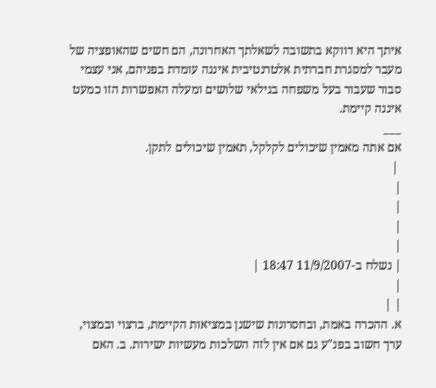איתך היא דווקא בתשובה לשאלתך האחרונה, הם חשים שהאופציה של מעבר למסגרת חברתית אלטרנטיבית איננה עומדת בפניהם, אני עצמי סבור שעבור בעל משפחה בגילאי שלושים ומעלה האפשרות הזו כמעט איננה קיימת.
___
אם אתה מאמין שיכולים לקלקל, תאמין שיכולים לתקן.
 |
|
|
|
|
| נשלח ב-11/9/2007 18:47 |
|
| |
א. ההכרה באמת, ובחסרונות שישנן במציאות הקיימת, ברצוי ובמצוי, ערך חשוב בפנ"ע גם אם אין לזה השלכות מעשיות ישירות. ב. האם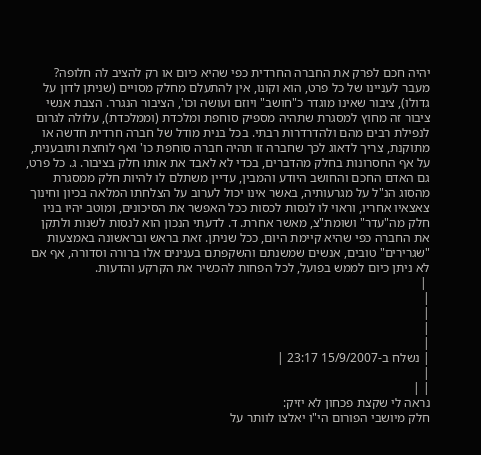יהיה חכם לפרק את החברה החרדית כפי שהיא כיום או רק להציב לה חלופה? מעבר לעניינו של כל פרט, הוא וקונו, אין להתעלם מחלק מסויים (שניתן לדון על גדולו), ציבור שאינו מוגדר כ"חושב" ויוזם ועושה וכו', הציבור הנגרר. הצבת אנשי ציבור זה מחוץ למסגרת שתהיה מספיק סוחפת ומלכדת (וממלכדת), עלולה לגרום לנפילת רבים מהם ולהדרדרות רבתי. בכל בנית מודל של חברה חרדית חדשה או מתוקנת, צריך לדאוג לכך שחברה זו תהיה חברה סוחפת כו' ואף לוחצת ותובענית, על אף החסרונות בחלק מהדברים, בכדי לא לאבד את אותו חלק בציבור. ג. כל פרט, גם האדם החכם והחושב היודע והמבין, עדיין משתלם לו להיות חלק ממסגרת מהסוג הנ"ל על מגרעותיה, באשר אינו יכול לערוב על הצלחתו המלאה בכיון וחינוך צאצאיו אחריו, וראוי לו לנסות לכסות ככל האפשר את הסיכונים, ומוטב יהיו בניו חלק מה"עדר" ושומת"צ, מאשר אחרת. ד. לדעתי הנכון הוא לנסות לשנות ולתקן את החברה כפי שהיא קיימת היום, ככל שניתן. זאת בראש ובראשונה באמצעות "שגרירים" טובים, אנשים שמשנתם והשקפתם בענינים אלו ברורה וסדורה, אף אם לא ניתן כיום לממש בפועל, לכל הפחות להכשיר את הקרקע והדעות.
 |
|
|
|
|
| נשלח ב-15/9/2007 23:17 |
|
| |
נראה לי שקצת פכחון לא יזיק:
חלק מיושבי הפורום הי"ו יאלצו לוותר על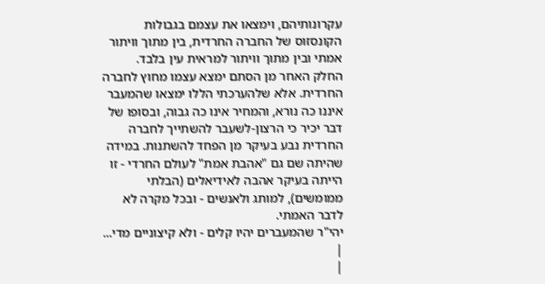עקרונותיהם, וימצאו את עצמם בגבולות הקונסזוס של החברה החרדית, בין מתוך וויתור אמתי ובין מתוך וויתור למראית עין בלבד.
החלק האחר מן הסתם ימצא עצמו מחוץ לחברה החרדית. אלא שלהערכתי הללו ימצאו שהמעבר איננו כה נורא, והמחיר אינו כה גבוה, ובסופו של דבר יכיר כי הרצון-לשעבר להשתייך לחברה החרדית נבע בעיקר מן הפחד להשתנות. במידה שהיתה שם גם "אהבת אמת" לעולם החרדי - זו הייתה בעיקר אהבה לאידיאלים (הבלתי ממומשים), למותג ולאנשים - ובכל מקרה לא לדבר האמתי.
יהי"ר שהמעברים יהיו קלים - ולא קיצוניים מדי...
|
|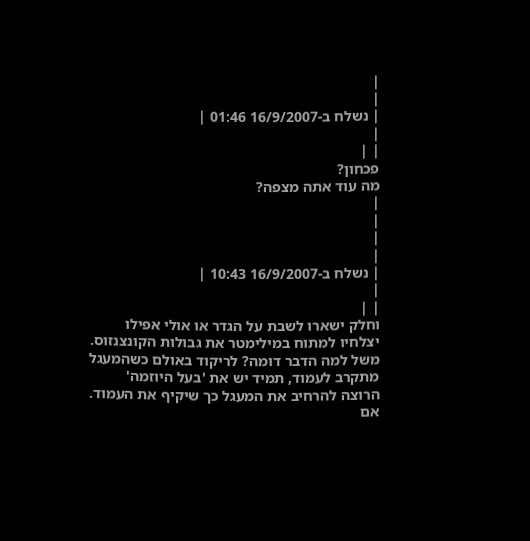|
|
| נשלח ב-16/9/2007 01:46 |
|
| |
פכחון?
מה עוד אתה מצפה?
|
|
|
|
| נשלח ב-16/9/2007 10:43 |
|
| |
וחלק ישארו לשבת על הגדר או אולי אפילו יצלחיו למתוח במילימטר את גבולות הקונצנזוס.
משל למה הדבר דומה? לריקוד באולם כשהמעגל מתקרב לעמוד, תמיד יש את 'בעל היוזמה' הרוצה להרחיב את המעגל כך שיקיף את העמוד. אם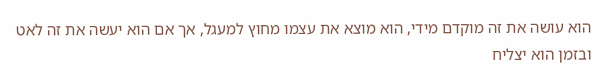הוא עושה את זה מוקדם מידי, הוא מוצא את עצמו מחוץ למעגל, אך אם הוא יעשה את זה לאט ובזמן הוא יצליח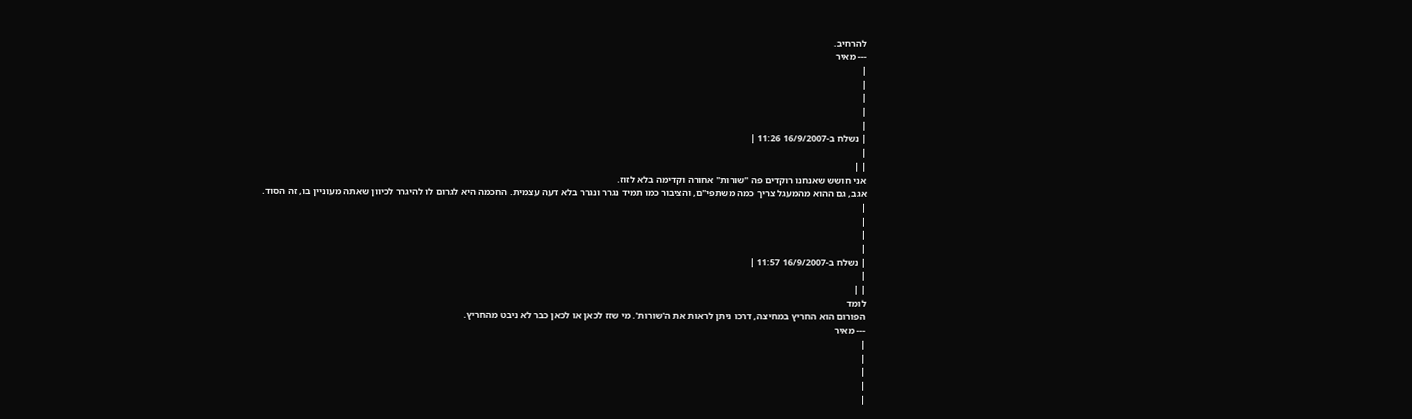להרחיב.
--- מאיר
|
|
|
|
|
| נשלח ב-16/9/2007 11:26 |
|
| |
אני חושש שאנחנו רוקדים פה "שורות" אחורה וקדימה בלא לזוז.
אגב, גם ההוא מהמעגל צריך כמה משתפי"ם, והציבור כמו תמיד נגרר ונגרר בלא דעה עצמית. החכמה היא לגרום לו להיגרר לכיוון שאתה מעוניין בו, זה הסוד.
|
|
|
|
| נשלח ב-16/9/2007 11:57 |
|
| |
לומד
הפורום הוא החריץ במחיצה, דרכו ניתן לראות את ה'שורות'. מי שזז לכאן או לכאן כבר לא ניבט מהחריץ.
--- מאיר
|
|
|
|
|